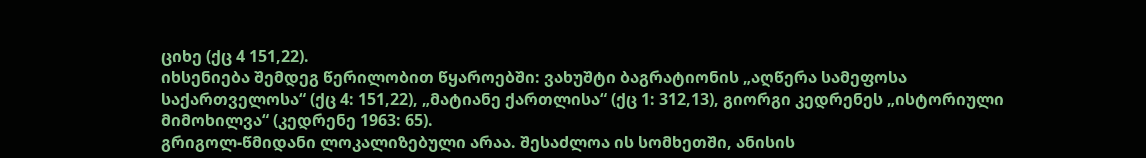ციხე (ქც 4 151,22).
იხსენიება შემდეგ წერილობით წყაროებში: ვახუშტი ბაგრატიონის „აღწერა სამეფოსა საქართველოსა“ (ქც 4: 151,22), „მატიანე ქართლისა“ (ქც 1: 312,13), გიორგი კედრენეს „ისტორიული მიმოხილვა“ (კედრენე 1963: 65).
გრიგოლ-წმიდანი ლოკალიზებული არაა. შესაძლოა ის სომხეთში, ანისის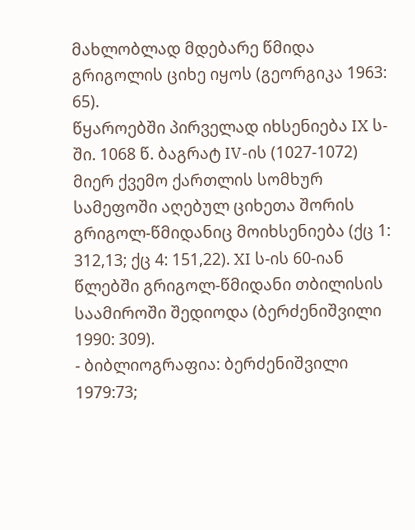მახლობლად მდებარე წმიდა გრიგოლის ციხე იყოს (გეორგიკა 1963: 65).
წყაროებში პირველად იხსენიება IX ს-ში. 1068 წ. ბაგრატ IV-ის (1027-1072) მიერ ქვემო ქართლის სომხურ სამეფოში აღებულ ციხეთა შორის გრიგოლ-წმიდანიც მოიხსენიება (ქც 1: 312,13; ქც 4: 151,22). XI ს-ის 60-იან წლებში გრიგოლ-წმიდანი თბილისის საამიროში შედიოდა (ბერძენიშვილი 1990: 309).
- ბიბლიოგრაფია: ბერძენიშვილი 1979:73;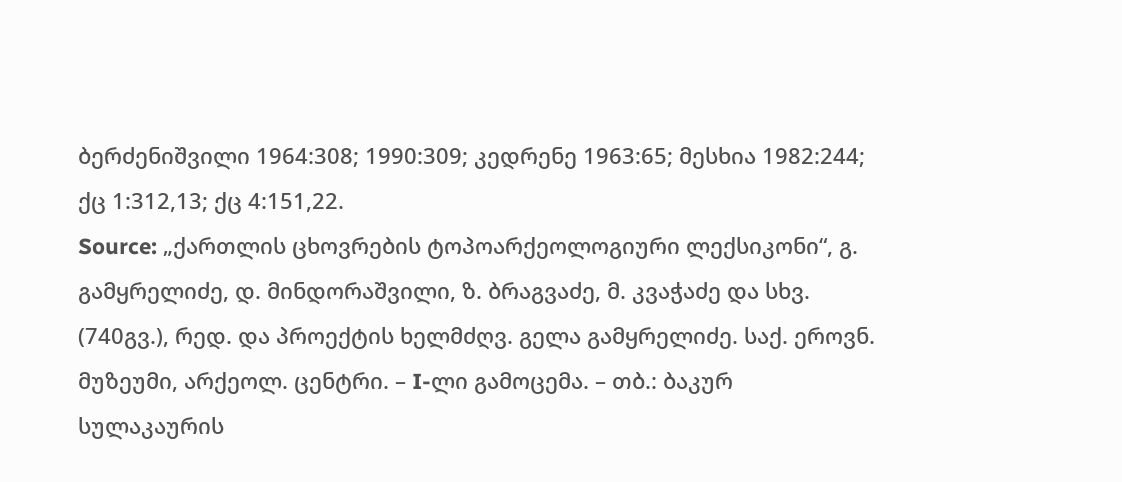ბერძენიშვილი 1964:308; 1990:309; კედრენე 1963:65; მესხია 1982:244; ქც 1:312,13; ქც 4:151,22.
Source: „ქართლის ცხოვრების ტოპოარქეოლოგიური ლექსიკონი“, გ. გამყრელიძე, დ. მინდორაშვილი, ზ. ბრაგვაძე, მ. კვაჭაძე და სხვ. (740გვ.), რედ. და პროექტის ხელმძღვ. გელა გამყრელიძე. საქ. ეროვნ. მუზეუმი, არქეოლ. ცენტრი. – I-ლი გამოცემა. – თბ.: ბაკურ სულაკაურის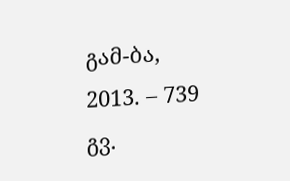გამ-ბა, 2013. – 739 გვ.